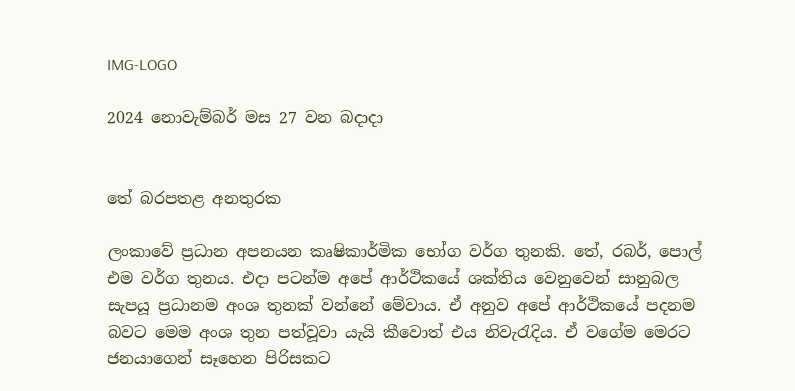IMG-LOGO

2024 නොවැම්බර් මස 27 වන බදාදා


තේ බරපතළ අනතුරක

ලංකාවේ ප්‍රධාන අපනයන කෘෂිකාර්මික භෝග වර්ග තුනකි. තේ, රබර්, පොල් එම වර්ග තුනය. එදා පටන්ම අපේ ආර්ථිකයේ ශක්තිය වෙනුවෙන් සානුබල සැපයූ ප්‍රධානම අංශ තුනක් වන්නේ මේවාය. ඒ අනුව අපේ ආර්ථිකයේ පදනම බවට මෙම අංශ තුන පත්වූවා යැයි කීවොත් එය නිවැරැදිය. ඒ වගේම මෙරට ජනයාගෙන් සෑහෙන පිරිසකට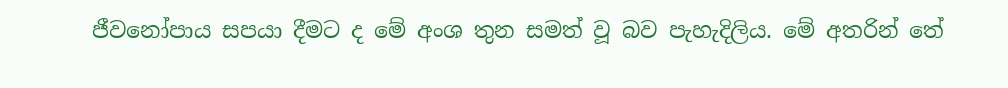ජීවනෝපාය සපයා දීමට ද මේ අංශ තුන සමත් වූ බව පැහැදිලිය. මේ අතරින් තේ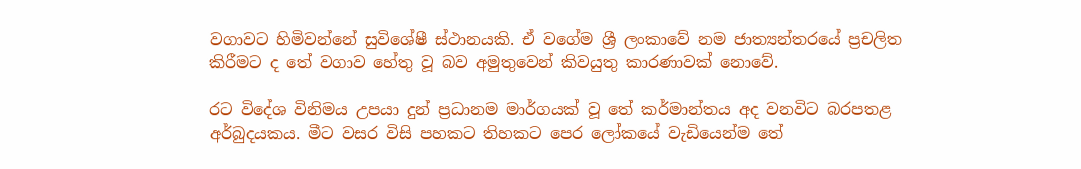වගාවට හිමිවන්නේ සුවිශේෂී ස්ථානයකි. ඒ වගේම ශ්‍රී ලංකාවේ නම ජාත්‍යන්තරයේ ප්‍රචලිත කිරීමට ද තේ වගාව හේතු වූ බව අමුතුවෙන් කිවයුතු කාරණාවක් නොවේ.

රට විදේශ විනිමය උපයා දුන් ප්‍රධානම මාර්ගයක් වූ තේ කර්මාන්තය අද වනවිට බරපතළ අර්බුදයකය. මීට වසර විසි පහකට තිහකට පෙර ලෝකයේ වැඩියෙන්ම තේ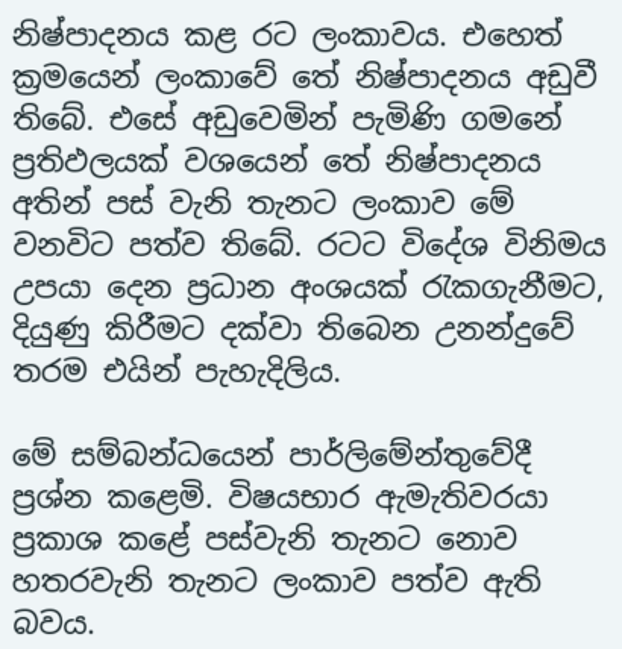නිෂ්පාදනය කළ රට ලංකාවය. එහෙත් ක්‍රමයෙන් ලංකාවේ තේ නිෂ්පාදනය අඩුවී තිබේ. එසේ අඩුවෙමින් පැමිණි ගමනේ ප්‍රතිඵලයක් වශයෙන් තේ නිෂ්පාදනය අතින් පස් වැනි තැනට ලංකාව මේ වනවිට පත්ව තිබේ. රටට විදේශ විනිමය උපයා දෙන ප්‍රධාන අංශයක් රැකගැනීමට, දියුණු කිරීමට දක්වා තිබෙන උනන්දුවේ තරම එයින් පැහැදිලිය.

මේ සම්බන්ධයෙන් පාර්ලිමේන්තුවේදී ප්‍රශ්න කළෙමි. විෂයභාර ඇමැතිවරයා ප්‍රකාශ කළේ පස්වැනි තැනට නොව හතරවැනි තැනට ලංකාව පත්ව ඇති බවය.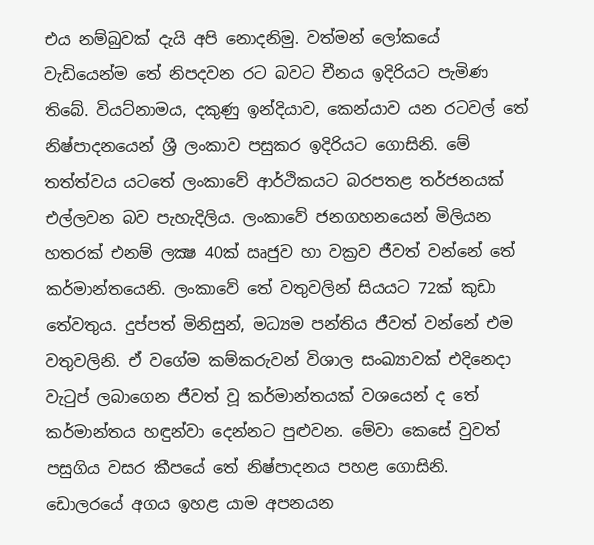එය නම්බුවක් දැයි අපි නොදනිමු. වත්මන් ලෝකයේ වැඩියෙන්ම තේ නිපදවන රට බවට චීනය ඉදිරියට පැමිණ තිබේ. වියට්නාමය, දකුණු ඉන්දියාව, කෙන්යාව යන රටවල් තේ නිෂ්පාදනයෙන් ශ්‍රී ලංකාව පසුකර ඉදිරියට ගොසිනි. මේ තත්ත්වය යටතේ ලංකාවේ ආර්ථිකයට බරපතළ තර්ජනයක් එල්ලවන බව පැහැදිලිය. ලංකාවේ ජනගහනයෙන් මිලියන හතරක් එනම් ලක්‍ෂ 40ක් ඍජුව හා වක්‍රව ජීවත් වන්නේ තේ කර්මාන්තයෙනි. ලංකාවේ තේ වතුවලින් සියයට 72ක් කුඩා තේවතුය. දුප්පත් මිනිසුන්, මධ්‍යම පන්තිය ජීවත් වන්නේ එම වතුවලිනි. ඒ වගේම කම්කරුවන් විශාල සංඛ්‍යාවක් එදිනෙදා වැටුප් ලබාගෙන ජීවත් වූ කර්මාන්තයක් වශයෙන් ද තේ කර්මාන්තය හඳුන්වා දෙන්නට පුළුවන. මේවා කෙසේ වුවත් පසුගිය වසර කීපයේ තේ නිෂ්පාදනය පහළ ගොසිනි. ඩොලරයේ අගය ඉහළ යාම අපනයන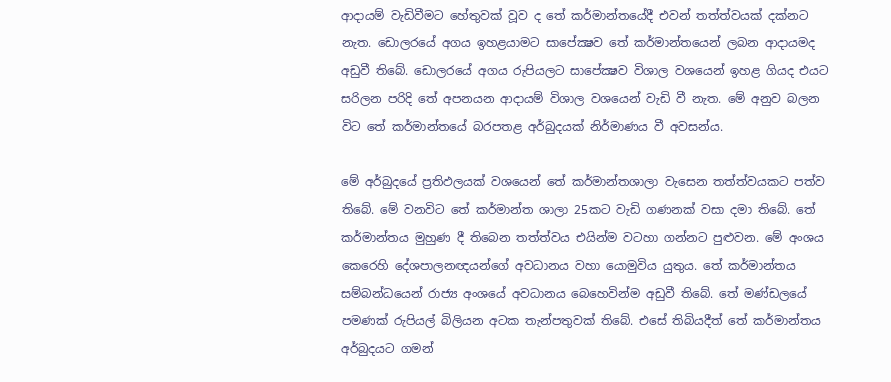ආදායම් වැඩිවීමට හේතුවක් වූව ද තේ කර්මාන්තයේදී එවන් තත්ත්වයක් දක්නට නැත. ඩොලරයේ අගය ඉහළයාමට සාපේක්‍ෂව තේ කර්මාන්තයෙන් ලබන ආදායමද අඩුවී තිබේ. ඩොලරයේ අගය රුපියලට සාපේක්‍ෂව විශාල වශයෙන් ඉහළ ගියද එයට සරිලන පරිදි තේ අපනයන ආදායම් විශාල වශයෙන් වැඩි වී නැත. මේ අනුව බලන විට තේ කර්මාන්තයේ බරපතළ අර්බුදයක් නිර්මාණය වී අවසන්ය.

මේ අර්බුදයේ ප්‍රතිඵලයක් වශයෙන් තේ කර්මාන්තශාලා වැසෙන තත්ත්වයකට පත්ව තිබේ. මේ වනවිට තේ කර්මාන්ත ශාලා 25කට වැඩි ගණනක් වසා දමා තිබේ. තේ කර්මාන්තය මුහුණ දී තිබෙන තත්ත්වය එයින්ම වටහා ගන්නට පුළුවන. මේ අංශය කෙරෙහි දේශපාලනඥයන්ගේ අවධානය වහා යොමුවිය යුතුය. තේ කර්මාන්තය සම්බන්ධයෙන් රාජ්‍ය අංශයේ අවධානය බෙහෙවින්ම අඩුවී තිබේ. තේ මණ්ඩලයේ පමණක් රුපියල් බිලියන අටක තැන්පතුවක් තිබේ. එසේ තිබියදීත් තේ කර්මාන්තය අර්බුදයට ගමන්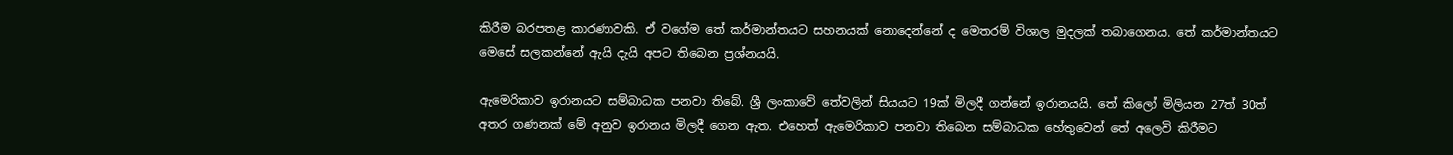කිරීම බරපතළ කාරණාවකි. ඒ වගේම තේ කර්මාන්තයට සහනයක් නොදෙන්නේ ද මෙතරම් විශාල මුදලක් තබාගෙනය. තේ කර්මාන්තයට මෙසේ සලකන්නේ ඇයි දැයි අපට තිබෙන ප්‍රශ්නයයි.

ඇමෙරිකාව ඉරානයට සම්බාධක පනවා තිබේ. ශ්‍රී ලංකාවේ තේවලින් සියයට 19ක් මිලදී ගන්නේ ඉරානයයි. තේ කිලෝ මිලියන 27ත් 30ත් අතර ගණනක් මේ අනුව ඉරානය මිලදී ගෙන ඇත. එහෙත් ඇමෙරිකාව පනවා තිබෙන සම්බාධක හේතුවෙන් තේ අලෙවි කිරීමට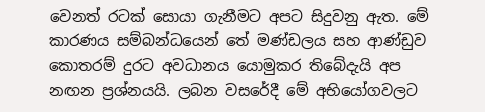වෙනත් රටක් සොයා ගැනීමට අපට සිදුවනු ඇත. මේ කාරණය සම්බන්ධයෙන් තේ මණ්ඩලය සහ ආණ්ඩුව කොතරම් දුරට අවධානය යොමුකර තිබේදැයි අප නඟන ප්‍රශ්නයයි. ලබන වසරේදී මේ අභියෝගවලට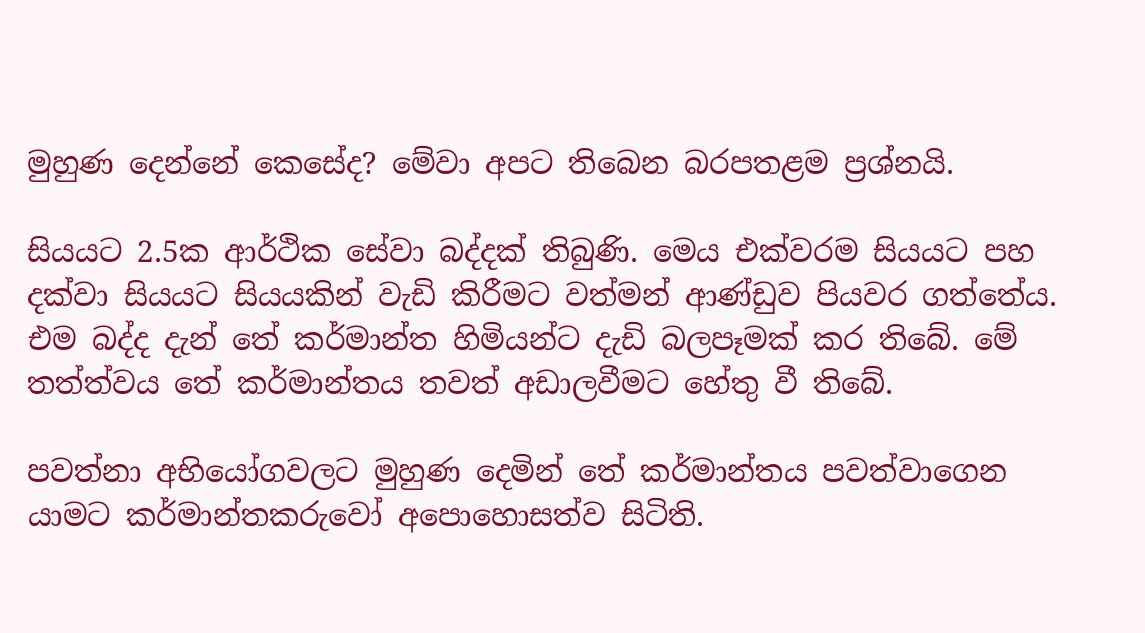මුහුණ දෙන්නේ කෙසේද? මේවා අපට තිබෙන බරපතළම ප්‍රශ්නයි.

සියයට 2.5ක ආර්ථික සේවා බද්දක් තිබුණි. මෙය එක්වරම සියයට පහ දක්වා සියයට සියයකින් වැඩි කිරීමට වත්මන් ආණ්ඩුව පියවර ගත්තේය. එම බද්ද දැන් තේ කර්මාන්ත හිමියන්ට දැඩි බලපෑමක් කර තිබේ. මේ තත්ත්වය තේ කර්මාන්තය තවත් අඩාලවීමට හේතු වී තිබේ.

පවත්නා අභියෝගවලට මුහුණ දෙමින් තේ කර්මාන්තය පවත්වාගෙන යාමට කර්මාන්තකරුවෝ අපොහොසත්ව සිටිති.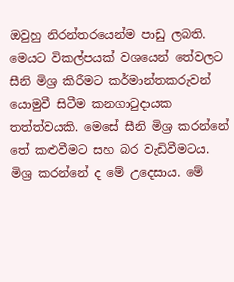ඔවුහු නිරන්තරයෙන්ම පාඩු ලබති. මෙයට විකල්පයක් වශයෙන් තේවලට සීනි මිශ්‍ර කිරීමට කර්මාන්තකරුවන් යොමුවී සිටීම කනගාටුදායක තත්ත්වයකි. මෙසේ සීනි මිශ්‍ර කරන්නේ තේ කළුවීමට සහ බර වැඩිවීමටය. මිශ්‍ර කරන්නේ ද මේ උදෙසාය. මේ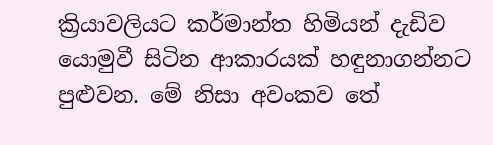ක්‍රියාවලියට කර්මාන්ත හිමියන් දැඩිව යොමුවී සිටින ආකාරයක් හඳුනාගන්නට පුළුවන. මේ නිසා අවංකව තේ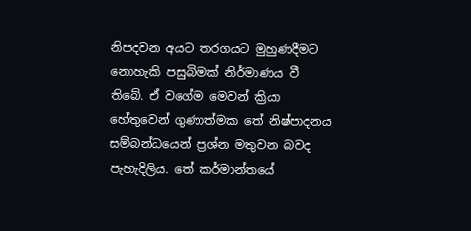නිපදවන අයට තරගයට මුහුණදීමට නොහැකි පසුබිමක් නිර්මාණය වී තිබේ. ඒ වගේම මෙවන් ක්‍රියා හේතුවෙන් ගුණාත්මක තේ නිෂ්පාදනය සම්බන්ධයෙන් ප්‍රශ්න මතුවන බවද පැහැදිලිය. තේ කර්මාන්තයේ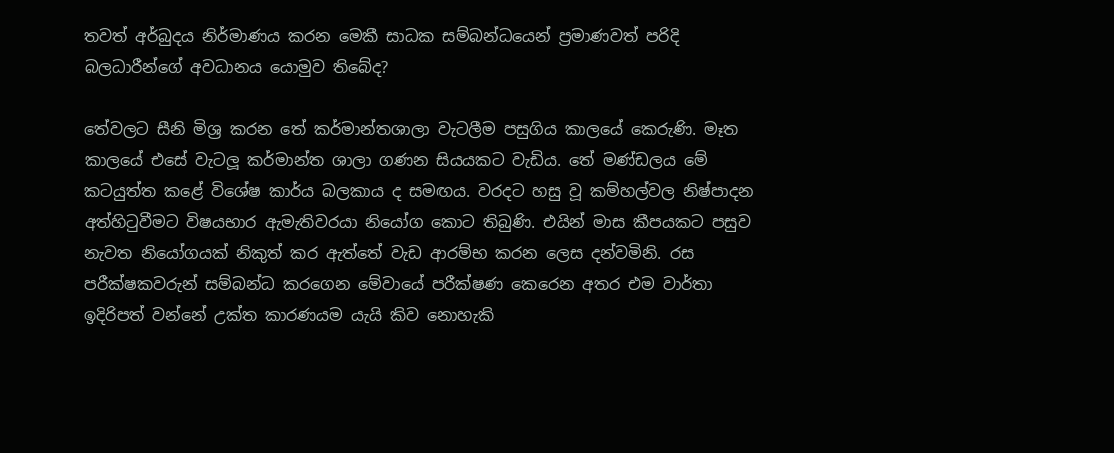තවත් අර්බුදය නිර්මාණය කරන මෙකී සාධක සම්බන්ධයෙන් ප්‍රමාණවත් පරිදි බලධාරීන්ගේ අවධානය යොමුව තිබේද?

තේවලට සීනි මිශ්‍ර කරන තේ කර්මාන්තශාලා වැටලීම පසුගිය කාලයේ කෙරුණි. මෑත කාලයේ එසේ වැටලූ කර්මාන්ත ශාලා ගණන සියයකට වැඩිය. තේ මණ්ඩලය මේ කටයුත්ත කළේ විශේෂ කාර්ය බලකාය ද සමඟය. වරදට හසු වූ කම්හල්වල නිෂ්පාදන අත්හිටුවීමට විෂයභාර ඇමැතිවරයා නියෝග කොට තිබුණි. එයින් මාස කීපයකට පසුව නැවත නියෝගයක් නිකුත් කර ඇත්තේ වැඩ ආරම්භ කරන ලෙස දන්වමිනි. රස පරීක්ෂකවරුන් සම්බන්ධ කරගෙන මේවායේ පරීක්ෂණ කෙරෙන අතර එම වාර්තා ඉදිරිපත් වන්නේ උක්ත කාරණයම යැයි කිව නොහැකි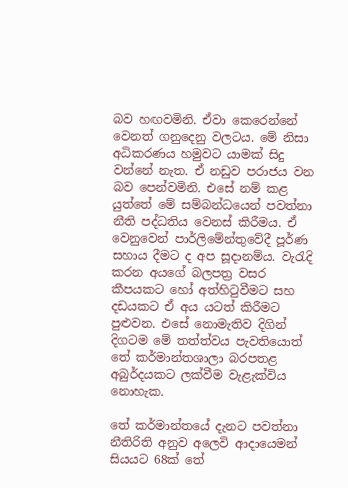බව හඟවමිනි. ඒවා කෙරෙන්නේ වෙනත් ගනුදෙනු වලටය. මේ නිසා අධිකරණය හමුවට යාමක් සිදු වන්නේ නැත. ඒ නඩුව පරාජය වන බව පෙන්වමිනි. එසේ නම් කළ යුත්තේ මේ සම්බන්ධයෙන් පවත්නා නීති පද්ධතිය වෙනස් කිරීමය. ඒ වෙනුවෙන් පාර්ලිමේන්තුවේදී පූර්ණ සහාය දීමට ද අප සූදානම්ය. වැරැදි කරන අයගේ බලපත්‍ර වසර කීපයකට හෝ අත්හිටුවීමට සහ දඩයකට ඒ අය යටත් කිරීමට පුළුවන. එසේ නොමැතිව දිගින් දිගටම මේ තත්ත්වය පැවතියොත් තේ කර්මාන්තශාලා බරපතළ අබුර්දයකට ලක්වීම වැළැක්විය නොහැක.

තේ කර්මාන්තයේ දැනට පවත්නා නීතිරිති අනුව අලෙවි ආදායෙමන් සියයට 68ක් තේ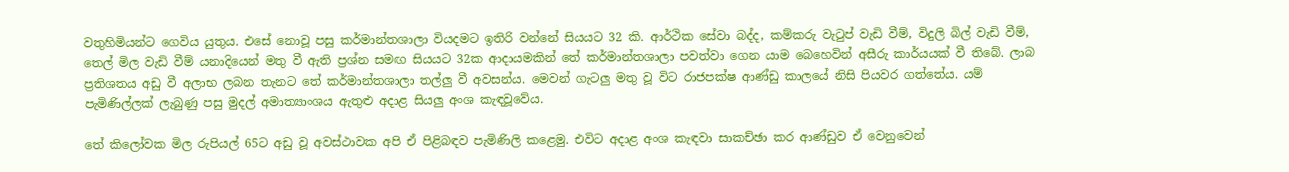වතුහිමියන්ට ගෙවිය යුතුය. එසේ නොවූ පසු කර්මාන්තශාලා වියදමට ඉතිරි වන්නේ සියයට 32 කි. ආර්ථික සේවා බද්ද, කම්කරු වැටුප් වැඩි වීම්, විදුලි බිල් වැඩි වීම්, තෙල් මිල වැඩි වීම් යනාදියෙන් මතු වී ඇති ප්‍රශ්න සමඟ සියයට 32ක ආදායමකින් තේ කර්මාන්තශාලා පවත්වා ගෙන යාම බෙහෙවින් අසීරු කාර්යයක් වී තිබේ. ලාබ ප්‍රතිශතය අඩු වී අලාභ ලබන තැනට තේ කර්මාන්තශාලා තල්ලු වී අවසන්ය. මෙවන් ගැටලු මතු වූ විට රාජපක්ෂ ආණ්ඩු කාලයේ නිසි පියවර ගත්තේය. යම් පැමිණිල්ලක් ලැබුණු පසු මුදල් අමාත්‍යාංශය ඇතුළු අදාළ සියලු අංශ කැඳවූවේය.

තේ කිලෝවක මිල රුපියල් 65ට අඩු වූ අවස්ථාවක අපි ඒ පිළිබඳව පැමිණිලි කළෙමු. එවිට අදාළ අංශ කැඳවා සාකච්ඡා කර ආණ්ඩුව ඒ වෙනුවෙන්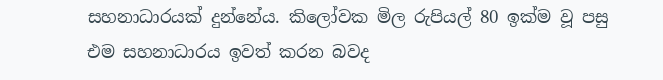සහනාධාරයක් දුන්නේය. කිලෝවක මිල රුපියල් 80 ඉක්ම වූ පසු එම සහනාධාරය ඉවත් කරන බවද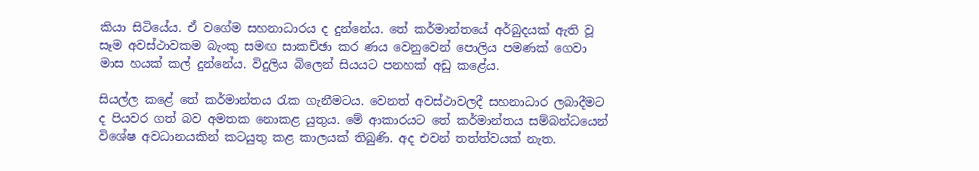කියා සිටියේය. ඒ වගේම සහනාධාරය ද දුන්නේය. තේ කර්මාන්තයේ අර්බුදයක් ඇති වූ සෑම අවස්ථාවකම බැංකු සමඟ සාකච්ඡා කර ණය වෙනුවෙන් පොලිය පමණක් ගෙවා මාස හයක් කල් දුන්නේය. විදුලිය බිලෙන් සියයට පනහක් අඩු කළේය.

සියල්ල කළේ තේ කර්මාන්තය රැක ගැනීමටය. වෙනත් අවස්ථාවලදී සහනාධාර ලබාදීමට ද පියවර ගත් බව අමතක නොකළ යුතුය. මේ ආකාරයට තේ කර්මාන්තය සම්බන්ධයෙන් විශේෂ අවධානයකින් කටයුතු කළ කාලයක් තිබුණි. අද එවන් තත්ත්වයක් නැත.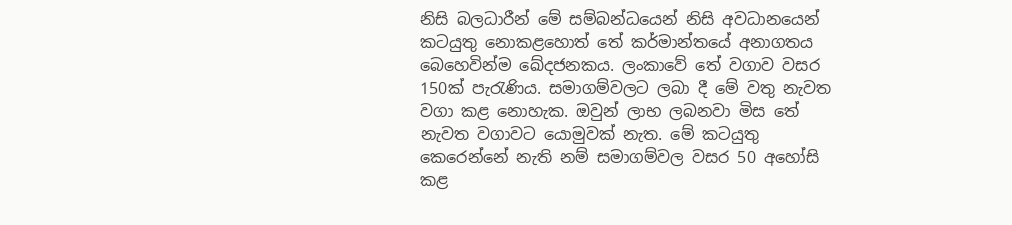නිසි බලධාරීන් මේ සම්බන්ධයෙන් නිසි අවධානයෙන් කටයුතු නොකළහොත් තේ කර්මාන්තයේ අනාගතය බෙහෙවින්ම ඛේදජනකය. ලංකාවේ තේ වගාව වසර 150ක් පැරැණිය. සමාගම්වලට ලබා දී මේ වතු නැවත වගා කළ නොහැක. ඔවුන් ලාභ ලබනවා මිස තේ නැවත වගාවට යොමුවක් නැත. මේ කටයුතු කෙරෙන්නේ නැති නම් සමාගම්වල වසර 50 අහෝසි කළ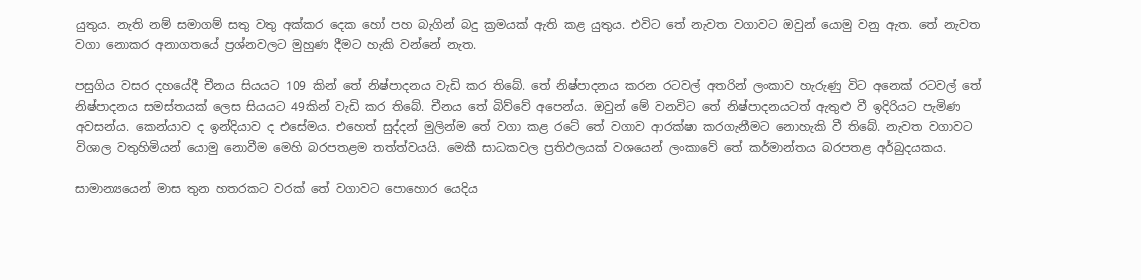යුතුය. නැති නම් සමාගම් සතු වතු අක්කර දෙක හෝ පහ බැගින් බදු ක්‍රමයක් ඇති කළ යුතුය. එවිට තේ නැවත වගාවට ඔවුන් යොමු වනු ඇත. තේ නැවත වගා නොකර අනාගතයේ ප්‍රශ්නවලට මුහුණ දීමට හැකි වන්නේ නැත.

පසුගිය වසර දහයේදී චීනය සියයට 109 කින් තේ නිෂ්පාදනය වැඩි කර තිබේ. තේ නිෂ්පාදනය කරන රටවල් අතරින් ලංකාව හැරුණු විට අනෙක් රටවල් තේ නිෂ්පාදනය සමස්තයක් ලෙස සියයට 49කින් වැඩි කර තිබේ. චීනය තේ බිව්වේ අපෙන්ය. ඔවුන් මේ වනවිට තේ නිෂ්පාදනයටත් ඇතුළු වී ඉදිරියට පැමිණ අවසන්ය. කෙන්යාව ද ඉන්දියාව ද එසේමය. එහෙත් සුද්දන් මුලින්ම තේ වගා කළ රටේ තේ වගාව ආරක්ෂා කරගැනීමට නොහැකි වී තිබේ. නැවත වගාවට විශාල වතුහිමියන් යොමු නොවීම මෙහි බරපතළම තත්ත්වයයි. මෙකී සාධකවල ප්‍රතිඵලයක් වශයෙන් ලංකාවේ තේ කර්මාන්තය බරපතළ අර්බුදයකය.

සාමාන්‍යයෙන් මාස තුන හතරකට වරක් තේ වගාවට පොහොර යෙදිය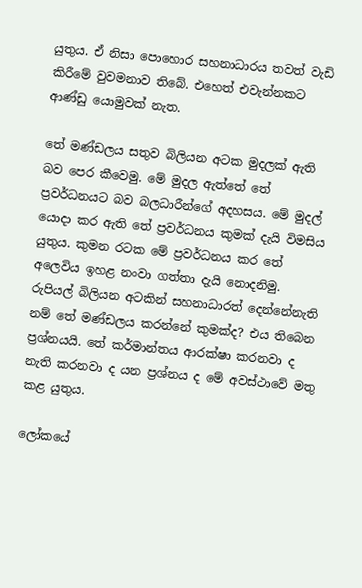යුතුය. ඒ නිසා පොහොර සහනාධාරය තවත් වැඩි කිරීමේ වුවමනාව තිබේ. එහෙත් එවැන්නකට ආණ්ඩු යොමුවක් නැත.

තේ මණ්ඩලය සතුව බිලියන අටක මුදලක් ඇති බව පෙර කීවෙමු. මේ මුදල ඇත්තේ තේ ප්‍රවර්ධනයට බව බලධාරීන්ගේ අදහසය. මේ මුදල් යොදා කර ඇති තේ ප්‍රවර්ධනය කුමක් දැයි විමසිය යුතුය. කුමන රටක මේ ප්‍රවර්ධනය කර තේ අලෙවිය ඉහළ නංවා ගත්තා දැයි නොදනිමු. රුපියල් බිලියන අටකින් සහනාධාරත් දෙන්නේනැති නම් තේ මණ්ඩලය කරන්නේ කුමක්ද? එය තිබෙන ප්‍රශ්නයයි. තේ කර්මාන්තය ආරක්ෂා කරනවා ද නැති කරනවා ද යන ප්‍රශ්නය ද මේ අවස්ථාවේ මතු කළ යුතුය.

ලෝකයේ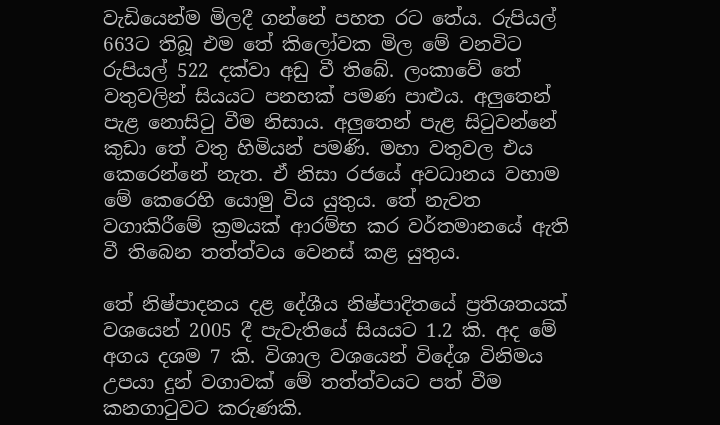වැඩියෙන්ම මිලදී ගන්නේ පහත රට තේය. රුපියල් 663ට තිබූ එම තේ කිලෝවක මිල මේ වනවිට රුපියල් 522 දක්වා අඩු වී තිබේ. ලංකාවේ තේ වතුවලින් සියයට පනහක් පමණ පාළුය. අලුතෙන් පැළ නොසිටු වීම නිසාය. අලුතෙන් පැළ සිටුවන්නේ කුඩා තේ වතු හිමියන් පමණි. මහා වතුවල එය කෙරෙන්නේ නැත. ඒ නිසා රජයේ අවධානය වහාම මේ කෙරෙහි යොමු විය යුතුය. තේ නැවත වගාකිරීමේ ක්‍රමයක් ආරම්භ කර වර්තමානයේ ඇති වී තිබෙන තත්ත්වය වෙනස් කළ යුතුය.

තේ නිෂ්පාදනය දළ දේශීය නිෂ්පාදිතයේ ප්‍රතිශතයක් වශයෙන් 2005 දී පැවැතියේ සියයට 1.2 කි. අද මේ අගය දශම 7 කි. විශාල වශයෙන් විදේශ විනිමය උපයා දුන් වගාවක් මේ තත්ත්වයට පත් වීම කනගාටුවට කරුණකි.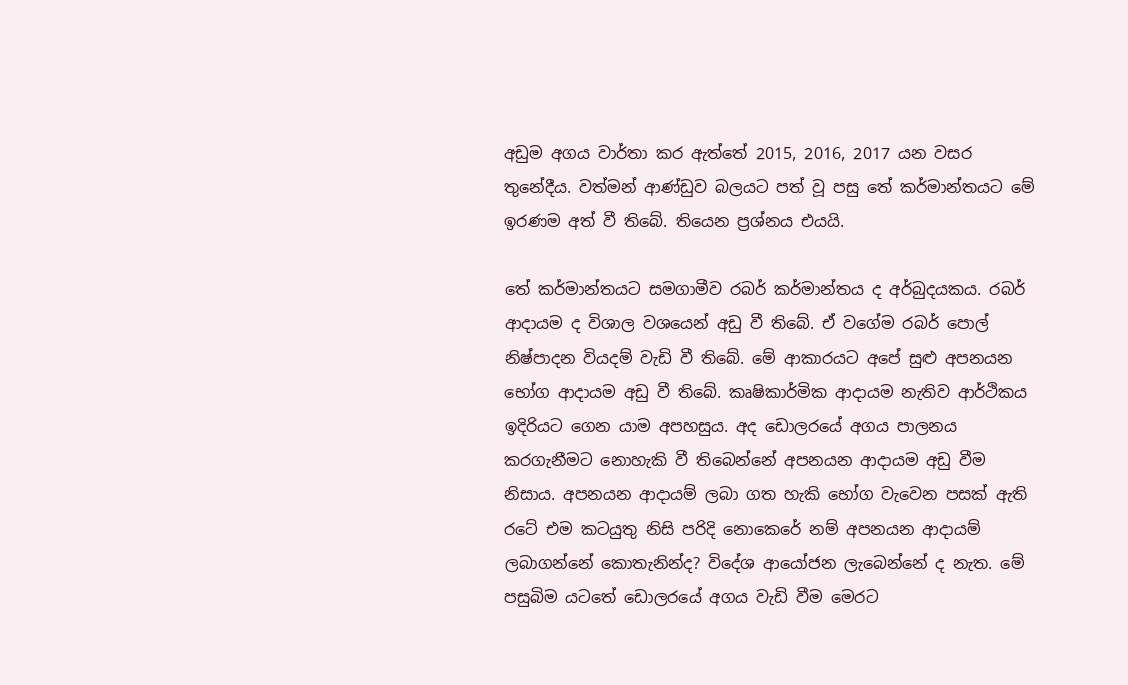අඩුම අගය වාර්තා කර ඇත්තේ 2015, 2016, 2017 යන වසර තුනේදීය. වත්මන් ආණ්ඩුව බලයට පත් වූ පසු තේ කර්මාන්තයට මේ ඉරණම අත් වී තිබේ. තියෙන ප්‍රශ්නය එයයි.

තේ කර්මාන්තයට සමගාමීව රබර් කර්මාන්තය ද අර්බුදයකය. රබර් ආදායම ද විශාල වශයෙන් අඩු වී තිබේ. ඒ වගේම රබර් පොල් නිෂ්පාදන වියදම් වැඩි වී තිබේ. මේ ආකාරයට අපේ සුළු අපනයන භෝග ආදායම අඩු වී තිබේ. කෘෂිකාර්මික ආදායම නැතිව ආර්ථිකය ඉදිරියට ගෙන යාම අපහසුය. අද ඩොලරයේ අගය පාලනය කරගැනීමට නොහැකි වී තිබෙන්නේ අපනයන ආදායම අඩු වීම නිසාය. අපනයන ආදායම් ලබා ගත හැකි භෝග වැවෙන පසක් ඇති රටේ එම කටයුතු නිසි පරිදි නොකෙරේ නම් අපනයන ආදායම් ලබාගන්නේ කොතැනින්ද? විදේශ ආයෝජන ලැබෙන්නේ ද නැත. මේ පසුබිම යටතේ ඩොලරයේ අගය වැඩි වීම මෙරට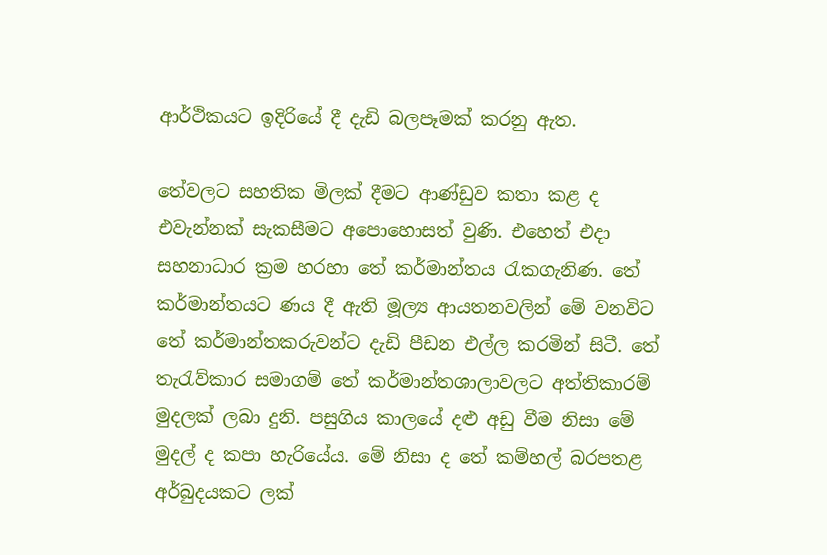ආර්ථිකයට ඉදිරියේ දී දැඩි බලපෑමක් කරනු ඇත.

තේවලට සහතික මිලක් දීමට ආණ්ඩුව කතා කළ ද එවැන්නක් සැකසීමට අපොහොසත් වුණි. එහෙත් එදා සහනාධාර ක්‍රම හරහා තේ කර්මාන්තය රැකගැනිණ. තේ කර්මාන්තයට ණය දී ඇති මූල්‍ය ආයතනවලින් මේ වනවිට තේ කර්මාන්තකරුවන්ට දැඩි පීඩන එල්ල කරමින් සිටී. තේ තැරැව්කාර සමාගම් තේ කර්මාන්තශාලාවලට අත්තිකාරම් මුදලක් ලබා දුනි. පසුගිය කාලයේ දළු අඩු වීම නිසා මේ මුදල් ද කපා හැරියේය. මේ නිසා ද තේ කම්හල් බරපතළ අර්බුදයකට ලක්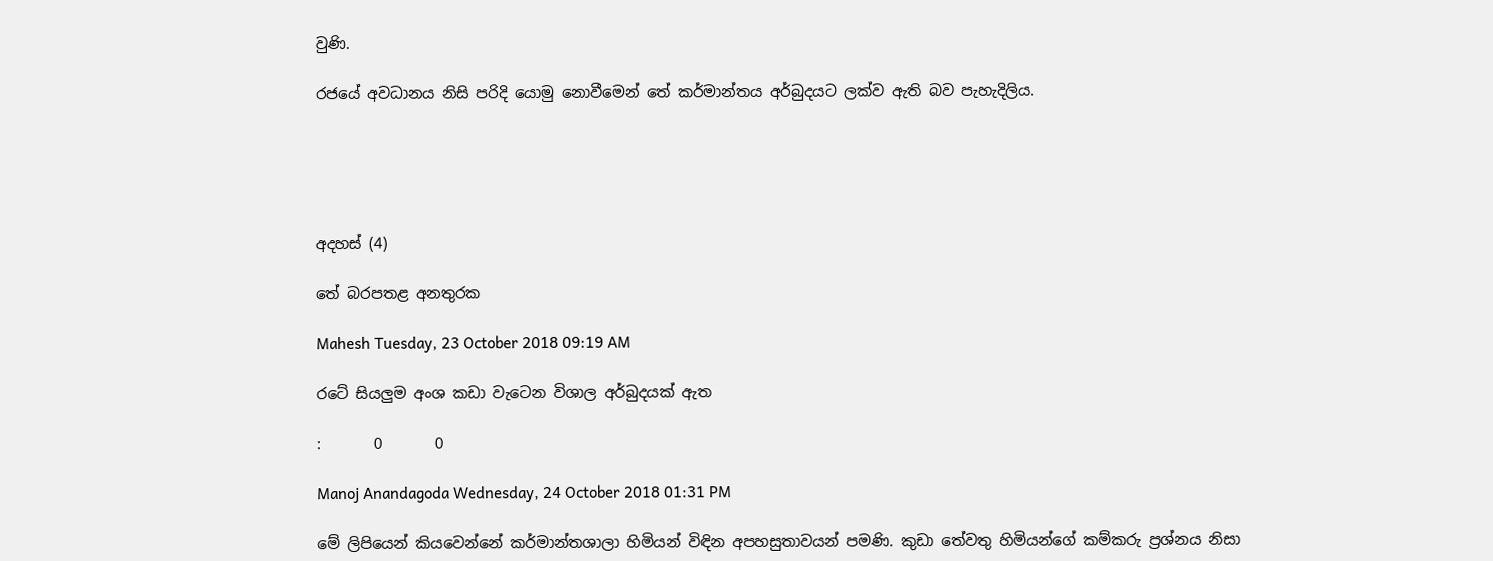වුණි.

රජයේ අවධානය නිසි පරිදි යොමු නොවීමෙන් තේ කර්මාන්තය අර්බුදයට ලක්ව ඇති බව පැහැදිලිය.





අදහස් (4)

තේ බරපතළ අනතුරක

Mahesh Tuesday, 23 October 2018 09:19 AM

රටේ සියලුම අංශ කඩා වැටෙන විශාල අර්බුදයක් ඇත

:       0       0

Manoj Anandagoda Wednesday, 24 October 2018 01:31 PM

මේ ලිපියෙන් කියවෙන්නේ කර්මාන්තශාලා හිමියන් විඳින අපහසුතාවයන් පමණි. කුඩා තේවතු හිමියන්ගේ කම්කරු ප්‍රශ්නය නිසා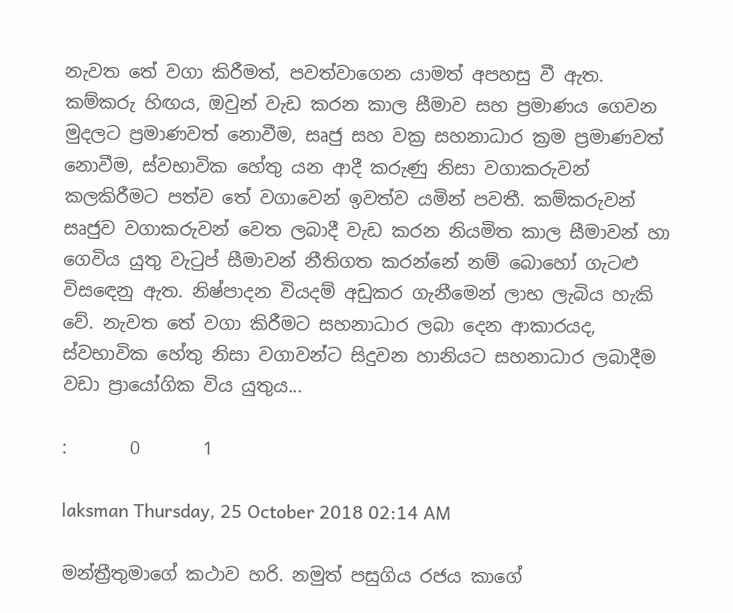නැවත තේ වගා කිරීමත්, පවත්වාගෙන යාමත් අපහසු වී ඇත. කම්කරු හිඟය, ඔවුන් වැඩ කරන කාල සීමාව සහ ප්‍රමාණය ගෙවන මුදලට ප්‍රමාණවත් නොවීම, සෘජු සහ වක්‍ර සහනාධාර ක්‍රම ප්‍රමාණවත් නොවීම, ස්වභාවික හේතු යන ආදී කරුණු නිසා වගාකරුවන් කලකිරීමට පත්ව තේ වගාවෙන් ඉවත්ව යමින් පවතී. කම්කරුවන් සෘජුව වගාකරුවන් වෙත ලබාදී වැඩ කරන නියමිත කාල සීමාවන් හා ගෙවිය යුතු වැටුප් සීමාවන් නීතිගත කරන්නේ නම් බොහෝ ගැටළු විසඳෙනු ඇත. නිෂ්පාදන වියදම් අඩුකර ගැනීමෙන් ලාභ ලැබිය හැකි වේ. නැවත තේ වගා කිරීමට‍ සහනාධාර ලබා දෙන ආකාරයද, ස්වභාවික හේතු නිසා වගාවන්ට සිදුවන හානියට සහනාධාර ලබාදීම වඩා ප්‍රායෝගික විය යුතුය...

:       0       1

laksman Thursday, 25 October 2018 02:14 AM

මන්ත්‍රීතුමාගේ කථාව හරි. නමුත් පසුගිය රජය කාගේ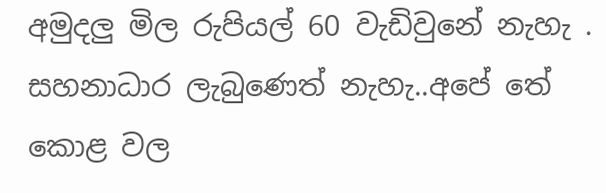අමුදලු මිල රුපියල් 60 වැඩිවුනේ නැහැ . සහනාධාර ලැබුණෙත් නැහැ..අපේ තේ කොළ වල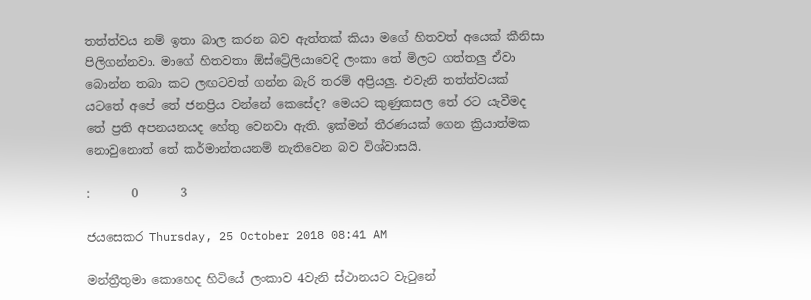තත්ත්වය නම් ඉතා බාල කරන බව ඇත්තක් කියා මගේ හිතවත් අයෙක් කීනිසා පිලිගන්නවා. මාගේ හිතවතා ඕස්ට්‍රේලියාවෙදි ලංකා තේ මිලට ගත්තලු ඒවා බොන්න තබා කට ලඟටවත් ගන්න බැරි තරම් අප්‍රියලු. එවැනි තත්ත්වයක් යටතේ අපේ තේ ජනප්‍රිය වන්නේ කෙසේද? මෙයට කුණුකසල තේ රට යැවීමද තේ ප්‍රති අපනයනයද හේතු වෙනවා ඇති. ඉක්මන් තීරණයක් ගෙන ක්‍රියාත්මක නොවුනොත් තේ කර්මාන්තයනම් නැතිවෙන බව විශ්වාසයි.

:       0       3

ජයසෙකර Thursday, 25 October 2018 08:41 AM

මන්ත්‍රීතුමා කොහෙද හිටියේ ලංකාව 4වැනි ස්ථානයට වැටුනේ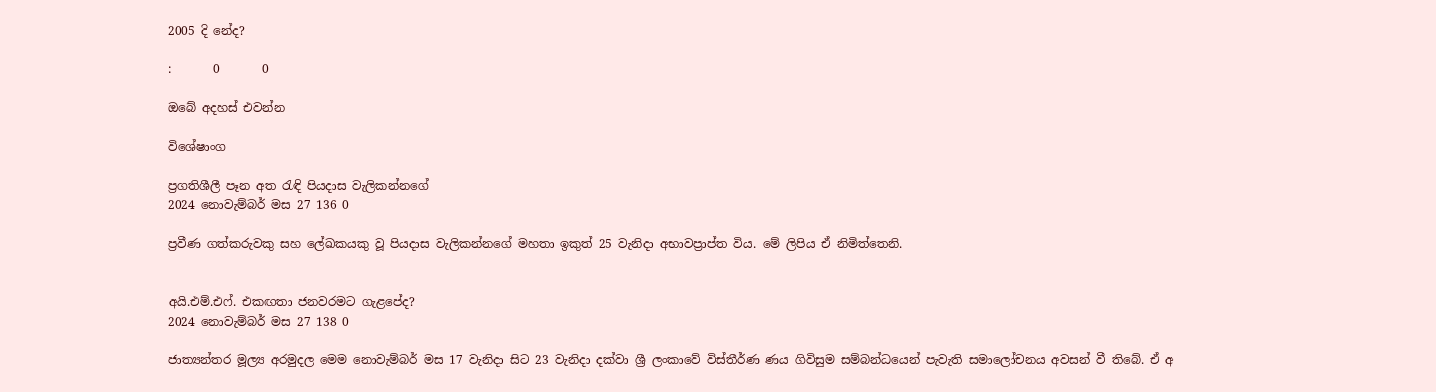2005 දි නේද?

:       0       0

ඔබේ අදහස් එවන්න

විශේෂාංග

ප්‍රගතිශීලී පෑන අත රැඳි පියදාස වැලිකන්නගේ
2024 නොවැම්බර් මස 27 136 0

ප්‍රවීණ ගත්කරුවකු සහ ලේඛකයකු වූ පියදාස වැලිකන්නගේ මහතා ඉකුත් 25 වැනිදා අභාවප්‍රාප්ත විය. මේ ලිපිය ඒ නිමිත්තෙනි.


අයි.එම්.එෆ්. එකඟතා ජනවරමට ගැළපේද?
2024 නොවැම්බර් මස 27 138 0

ජාත්‍යන්තර මූල්‍ය අරමුදල මෙම නොවැම්බර් මස 17 වැනිදා සිට 23 වැනිදා දක්වා ශ්‍රී ලංකාවේ විස්තීර්ණ ණය ගිවිසුම සම්බන්ධයෙන් පැවැති සමාලෝචනය අවසන් වී තිබේ. ඒ අ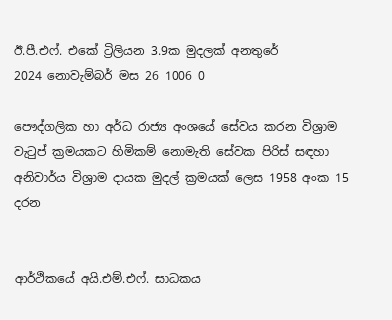ඊ.පී.එෆ්. එකේ ට්‍රිලියන 3.9ක මුදලක් අනතුරේ
2024 නොවැම්බර් මස 26 1006 0

පෞද්ගලික හා අර්ධ රාජ්‍ය අංශයේ සේවය කරන විශ්‍රාම වැටුප් ක්‍රමයකට හිමිකම් නොමැති සේවක පිරිස් සඳහා අනිවාර්ය විශ්‍රාම දායක මුදල් ක්‍රමයක් ලෙස 1958 අංක 15 දරන


ආර්ථිකයේ අයි.එම්.එෆ්. සාධකය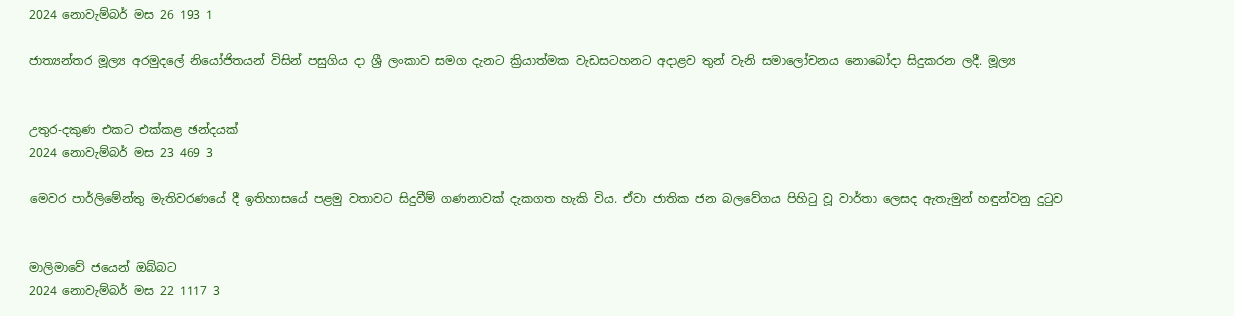2024 නොවැම්බර් මස 26 193 1

ජාත්‍යන්තර මූල්‍ය අරමුදලේ නියෝජිතයන් විසින් පසුගිය දා ශ්‍රී ලංකාව සමග දැනට ක්‍රියාත්මක වැඩසටහනට අදාළව තුන් වැනි සමාලෝචනය නොබෝදා සිදුකරන ලදී. මූල්‍ය


උතුර-දකුණ එකට එක්කළ ඡන්දයක්
2024 නොවැම්බර් මස 23 469 3

මෙවර පාර්ලිමේන්තු මැතිවරණයේ දී ඉතිහාසයේ පළමු වතාවට සිදුවීම් ගණනාවක් දැකගත හැකි විය. ඒවා ජාතික ජන බලවේගය පිහිටු වූ වාර්තා ලෙසද ඇතැමුන් හඳුන්වනු දුටුව


මාලිමාවේ ජයෙන් ඔබ්බට
2024 නොවැම්බර් මස 22 1117 3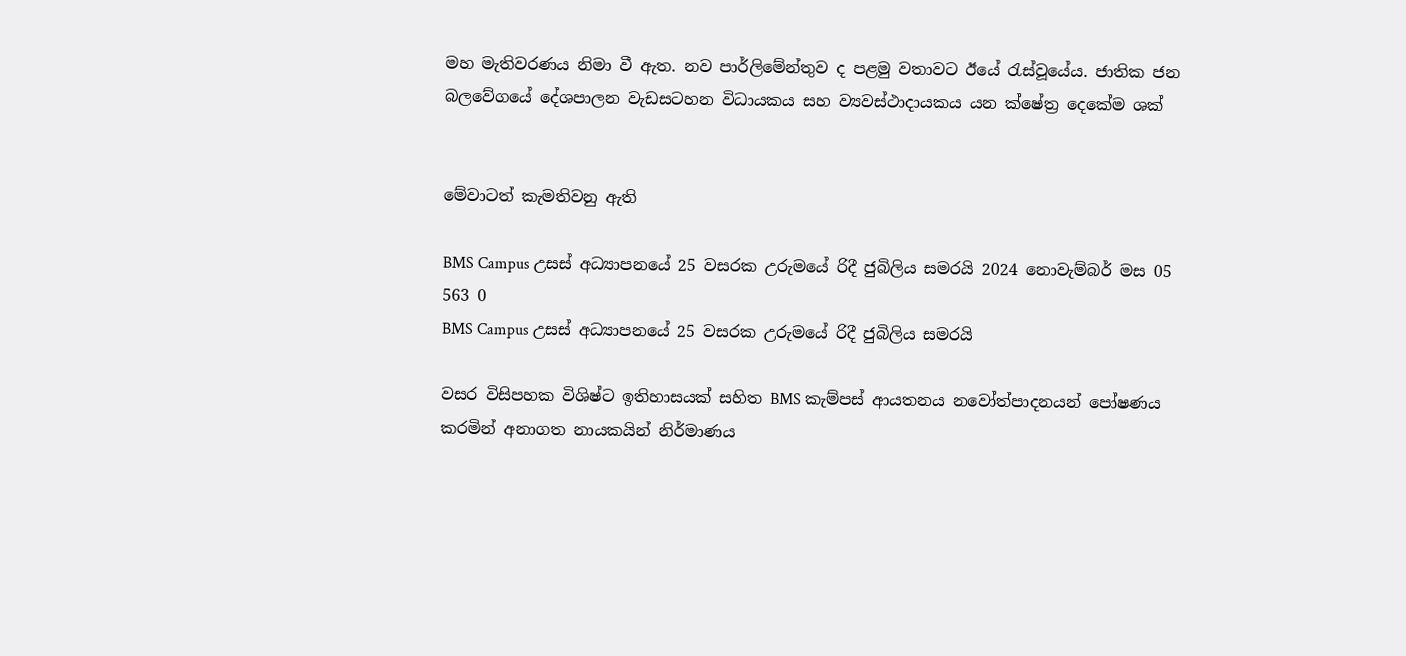මහ මැතිවරණය නිමා වී ඇත. නව පාර්ලිමේන්තුව ද පළමු වතාවට ඊයේ රැස්වූයේය. ජාතික ජන බලවේගයේ දේශපාලන වැඩසටහන විධායකය සහ ව්‍යවස්ථාදායකය යන ක්ෂේත්‍ර දෙකේම ශක්


මේවාටත් කැමතිවනු ඇති

BMS Campus උසස් අධ්‍යාපනයේ 25 වසරක උරුමයේ රිදී ජුබිලිය සමරයි 2024 නොවැම්බර් මස 05 563 0
BMS Campus උසස් අධ්‍යාපනයේ 25 වසරක උරුමයේ රිදී ජුබිලිය සමරයි

වසර විසිපහක විශිෂ්ට ඉතිහාසයක් සහිත BMS කැම්පස් ආයතනය නවෝත්පාදනයන් පෝෂණය කරමින් අනාගත නායකයින් නිර්මාණය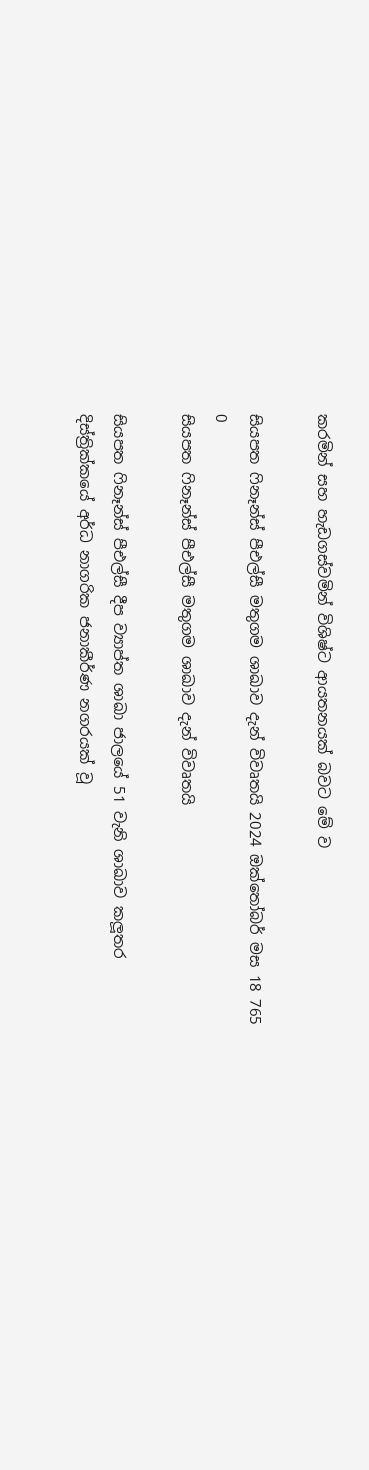කරමින් සහ හැඩගස්වමින් විශිෂ්ට ආයතනයක් බවට මේ ව

සියපත ෆිනෑන්ස් පීඑල්සී මතුගම ශාඛාව දැන් විවෘතයි 2024 ඔක්තෝබර් මස 18 765 0
සියපත ෆිනෑන්ස් පීඑල්සී මතුගම ශාඛාව දැන් විවෘතයි

සියපත ෆිනෑන්ස් පීඑල්සී දීප ව්‍යාප්ත ශාඛා ජාලයේ 51 වැනි ශාඛාව කලූතර දිස්ත්‍රික්කයේ අර්ධ නාගරික ජනාකීර්ණ නගරයක් වූ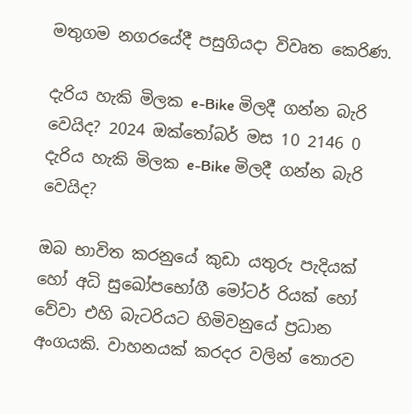මතුගම නගරයේදී පසුගියදා විවෘත කෙරිණ.

දැරිය හැකි මිලක e-Bike මිලදී ගන්න බැරි වෙයිද? 2024 ඔක්තෝබර් මස 10 2146 0
දැරිය හැකි මිලක e-Bike මිලදී ගන්න බැරි වෙයිද?

ඔබ භාවිත කරනුයේ කුඩා යතුරු පැදියක් හෝ අධි සුඛෝපභෝගී මෝටර් රියක් හෝ වේවා එහි බැටරියට හිමිවනුයේ ප්‍රධාන අංගයකි. වාහනයක් කරදර වලින් තොරව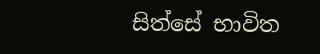සිත්සේ භාවිත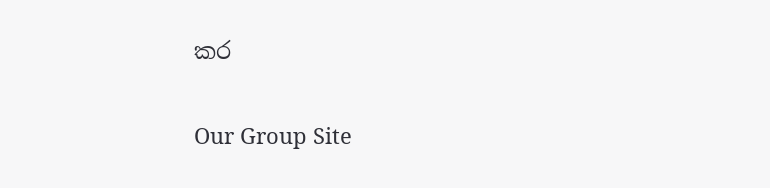කර

Our Group Site